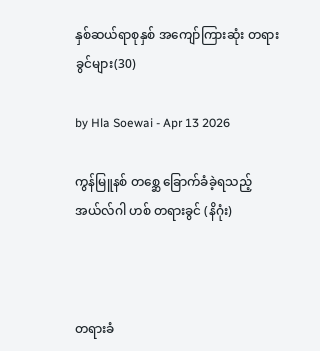နှစ်ဆယ်ရာစုနှစ် အကျော်ကြားဆုံး တရားခွင်များ(30)

by Hla Soewai - Apr 13 2026

ကွန်မြူနစ် တစ္ဆေ ခြောက်ခံခဲ့ရသည့် အယ်လ်ဂါ ဟစ် တရားခွင် (နိဂုံး)



တရားခံ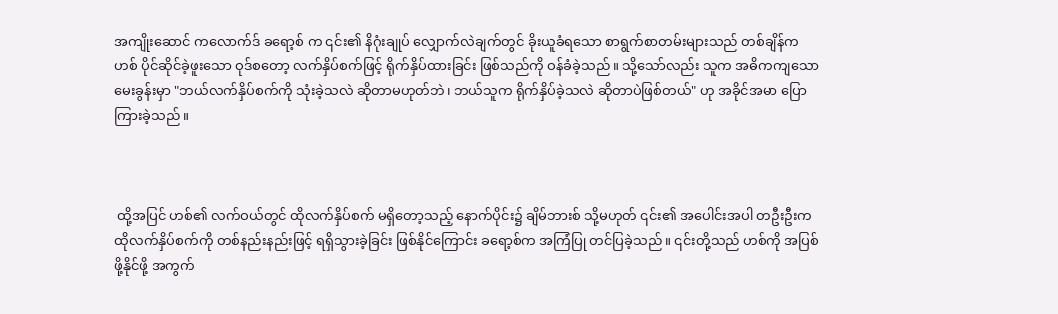အကျိုးဆောင် ကလောက်ဒ် ခရော့စ် က ၎င်း၏ နိဂုံးချုပ် လျှောက်လဲချက်တွင် ခိုးယူခံရသော စာရွက်စာတမ်းများသည် တစ်ချိန်က ဟစ် ပိုင်ဆိုင်ခဲ့ဖူးသော ဝုဒ်စတော့ လက်နှိပ်စက်ဖြင့် ရိုက်နှိပ်ထားခြင်း ဖြစ်သည်ကို ဝန်ခံခဲ့သည်။ သို့သော်လည်း သူက အဓိကကျသော မေးခွန်းမှာ "ဘယ်လက်နှိပ်စက်ကို သုံးခဲ့သလဲ ဆိုတာမဟုတ်ဘဲ၊ ဘယ်သူက ရိုက်နှိပ်ခဲ့သလဲ ဆိုတာပဲဖြစ်တယ်" ဟု အခိုင်အမာ ပြောကြားခဲ့သည်။



 ထို့အပြင် ဟစ်၏ လက်ဝယ်တွင် ထိုလက်နှိပ်စက် မရှိတော့သည့် နောက်ပိုင်း၌ ချိမ်ဘားစ် သို့မဟုတ် ၎င်း၏ အပေါင်းအပါ တဦးဦးက ထိုလက်နှိပ်စက်ကို တစ်နည်းနည်းဖြင့် ရရှိသွားခဲ့ခြင်း ဖြစ်နိုင်ကြောင်း ခရော့စ်က အကြံပြု တင်ပြခဲ့သည်။ ၎င်းတို့သည် ဟစ်ကို အပြစ်ဖို့နိုင်ဖို့ အကွက်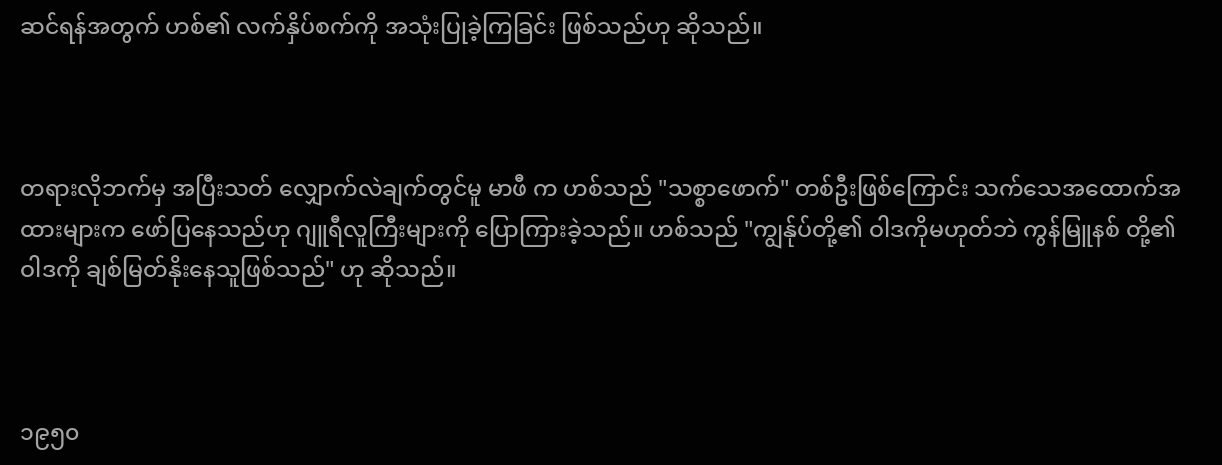ဆင်ရန်အတွက် ဟစ်၏ လက်နှိပ်စက်ကို အသုံးပြုခဲ့ကြခြင်း ဖြစ်သည်ဟု ဆိုသည်။



တရားလိုဘက်မှ အပြီးသတ် လျှောက်လဲချက်တွင်မူ မာဖီ က ဟစ်သည် "သစ္စာဖောက်" တစ်ဦးဖြစ်ကြောင်း သက်သေအထောက်အထားများက ဖော်ပြနေသည်ဟု ဂျူရီလူကြီးများကို ပြောကြားခဲ့သည်။ ဟစ်သည် "ကျွန်ုပ်တို့၏ ဝါဒကိုမဟုတ်ဘဲ ကွန်မြူနစ် တို့၏ ဝါဒကို ချစ်မြတ်နိုးနေသူဖြစ်သည်" ဟု ဆိုသည်။



၁၉၅၀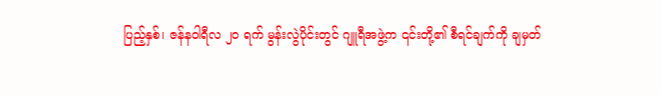ပြည့်နှစ်၊ ဇန်နဝါရီလ ၂၀ ရက် မွန်းလွဲပိုင်းတွင် ဂျူရီအဖွဲ့က ၎င်းတို့၏ စီရင်ချက်ကို ချမှတ်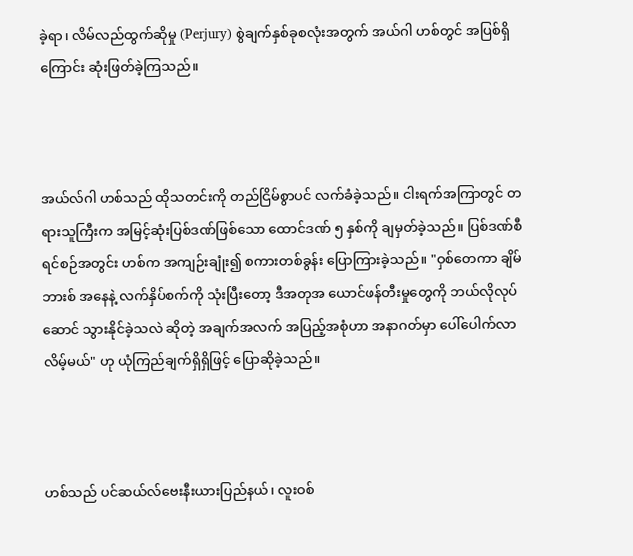ခဲ့ရာ၊ လိမ်လည်ထွက်ဆိုမှု (Perjury) စွဲချက်နှစ်ခုစလုံးအတွက် အယ်ဂါ ဟစ်တွင် အပြစ်ရှိကြောင်း ဆုံးဖြတ်ခဲ့ကြသည်။



အယ်လ်ဂါ ဟစ်သည် ထိုသတင်းကို တည်ငြိမ်စွာပင် လက်ခံခဲ့သည်။ ငါးရက်အကြာတွင် တရားသူကြီးက အမြင့်ဆုံးပြစ်ဒဏ်ဖြစ်သော ထောင်ဒဏ် ၅ နှစ်ကို ချမှတ်ခဲ့သည်။ ပြစ်ဒဏ်စီရင်စဉ်အတွင်း ဟစ်က အကျဉ်းချုံး၍ စကားတစ်ခွန်း ပြောကြားခဲ့သည်။ "ဝှစ်တေကာ ချိမ်ဘားစ် အနေနဲ့ လက်နှိပ်စက်ကို သုံးပြီးတော့ ဒီအတုအ‌ ယောင်ဖန်တီးမှုတွေကို ဘယ်လိုလုပ်ဆောင် သွားနိုင်ခဲ့သလဲ ဆိုတဲ့ အချက်အလက် အပြည့်အစုံဟာ အနာဂတ်မှာ ပေါ်ပေါက်လာလိမ့်မယ်" ဟု ယုံကြည်ချက်ရှိရှိဖြင့် ပြောဆိုခဲ့သည်။



ဟစ်သည် ပင်ဆယ်လ်ဗေးနီးယားပြည်နယ်၊ လူးဝစ်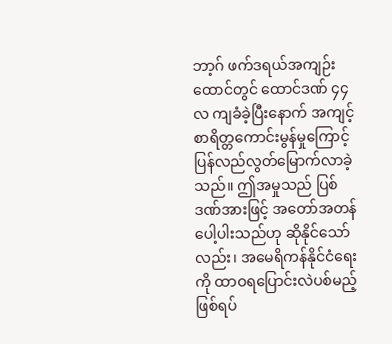ဘာ့ဂ် ဖက်ဒရယ်အကျဉ်းထောင်တွင် ထောင်ဒဏ် ၄၄ လ ကျခံခဲ့ပြီးနောက် အကျင့်စာရိတ္တကောင်းမွန်မှုကြောင့် ပြန်လည်လွတ်မြောက်လာခဲ့သည်။ ဤအမှုသည် ပြစ်ဒဏ်အားဖြင့် အတော်အတန် ပေါ့ပါးသည်ဟု ဆိုနိုင်သော်လည်း၊ အမေရိကန်နိုင်ငံရေးကို ထာဝရပြောင်းလဲပစ်မည့် ဖြစ်ရပ်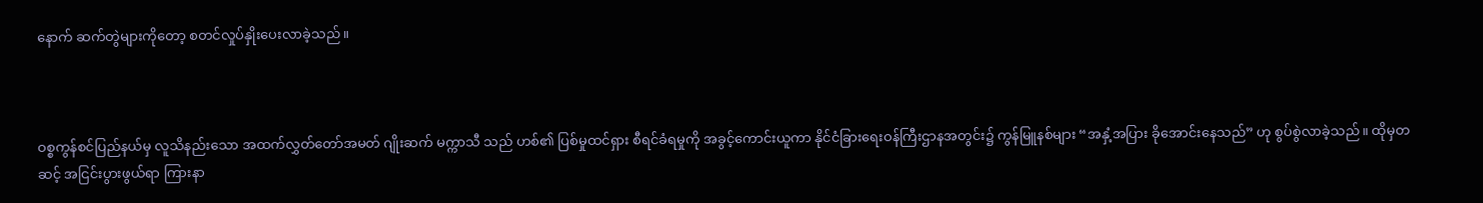နောက် ဆက်တွဲများကိုတော့ စတင်လှုပ်နှိုးပေးလာခဲ့သည်။



ဝစ္စကွန်စင်ပြည်နယ်မှ လူသိနည်းသော အထက်လွှတ်တော်အမတ် ဂျိုးဆက် မက္ကာသီ သည် ဟစ်၏ ပြစ်မှုထင်ရှား စီရင်ခံရမှုကို အခွင့်ကောင်းယူကာ နိုင်ငံခြားရေးဝန်ကြီးဌာနအတွင်း၌ ကွန်မြူနစ်များ “အနှံ့အပြား ခိုအောင်းနေသည်” ဟု စွပ်စွဲလာခဲ့သည်။ ထိုမှတဆင့် အငြင်းပွားဖွယ်ရာ ကြားနာ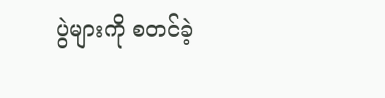ပွဲများကို စတင်ခဲ့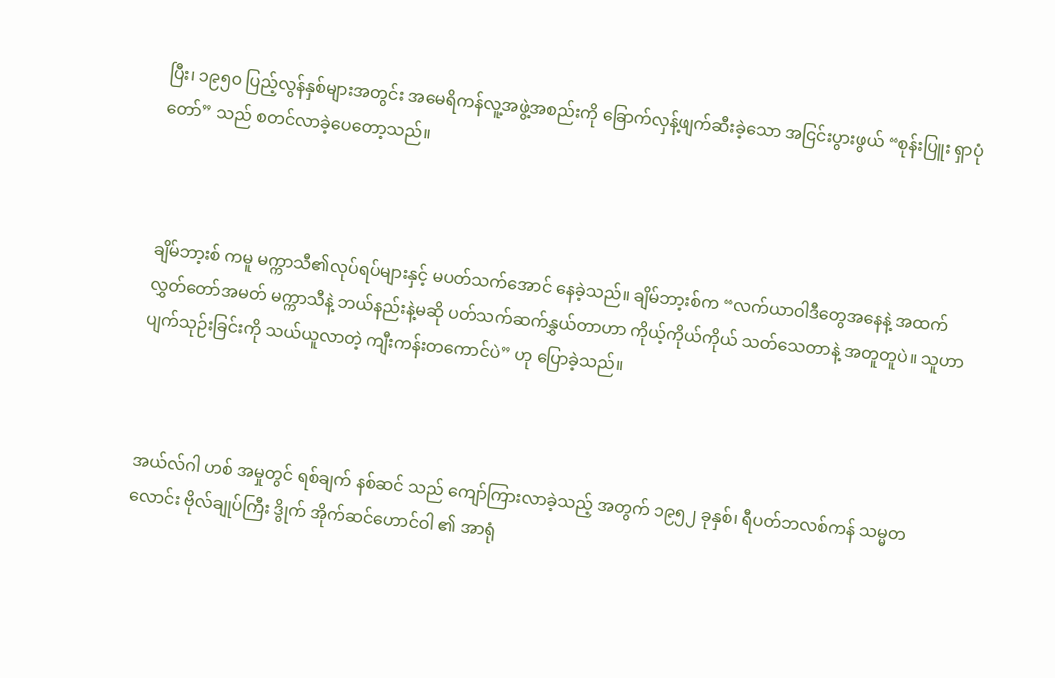ပြီး၊ ၁၉၅၀ ပြည့်လွန်နှစ်များအတွင်း အမေရိကန်လူ့အဖွဲ့အစည်းကို ခြောက်လှန့်ဖျက်ဆီးခဲ့သော အငြင်းပွားဖွယ် “စုန်းပြူး ရှာပုံတော်” သည် စတင်လာခဲ့ပေတော့သည်။



ချိမ်ဘာ့းစ် ကမူ မက္ကာသီ၏လုပ်ရပ်များနှင့် မပတ်သက်အောင် နေခဲ့သည်။ ချိမ်ဘာ့းစ်က “လက်ယာဝါဒီတွေအနေနဲ့ အထက်လွှတ်တော်အမတ် မက္ကာသီနဲ့ ဘယ်နည်းနဲ့မဆို ပတ်သက်ဆက်နွှယ်တာဟာ ကိုယ့်ကိုယ်ကိုယ် သတ်သေတာနဲ့ အတူတူပဲ။ သူဟာ ပျက်သုဉ်းခြင်းကို သယ်ယူလာတဲ့ ကျီးကန်းတကောင်ပဲ” ဟု ပြောခဲ့သည်။



အယ်လ်ဂါ ဟစ် အမှုတွင် ရစ်ချက် နစ်ဆင် သည် ကျော်ကြားလာခဲ့သည့် အတွက် ၁၉၅၂ ခုနှစ်၊ ရီပတ်ဘလစ်ကန် သမ္မတလောင်း ဗိုလ်ချုပ်ကြီး ဒွိုက် အိုက်ဆင်ဟောင်ဝါ ၏ အာရုံ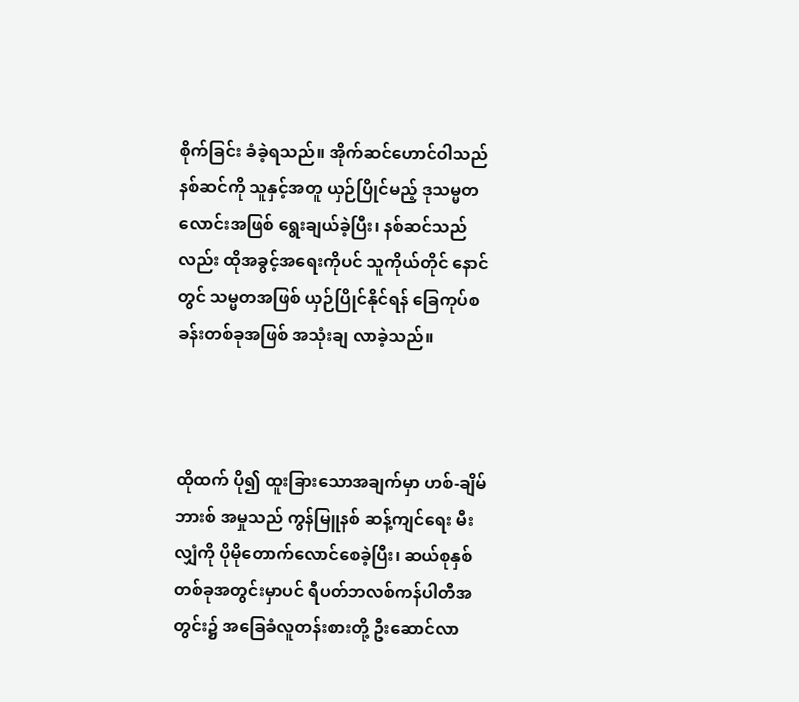စိုက်ခြင်း ခံခဲ့ရသည်။ အိုက်ဆင်ဟောင်ဝါသည် နစ်ဆင်ကို သူနှင့်အတူ ယှဉ်ပြိုင်မည့် ဒုသမ္မတလောင်းအဖြစ် ရွေးချယ်ခဲ့ပြီး၊ နစ်ဆင်သည်လည်း ထိုအခွင့်အရေးကိုပင် သူကိုယ်တိုင် နောင်တွင် သမ္မတအဖြစ် ယှဉ်ပြိုင်နိုင်ရန် ခြေကုပ်စခန်းတစ်ခုအဖြစ် အသုံးချ လာခဲ့သည်။



ထိုထက် ပို၍ ထူးခြားသောအချက်မှာ ဟစ်-ချိမ်ဘားစ် အမှုသည် ကွန်မြူနစ် ဆန့်ကျင်ရေး မီးလျှံကို ပိုမိုတောက်လောင်စေခဲ့ပြီး၊ ဆယ်စုနှစ်တစ်ခုအတွင်းမှာပင် ရီပတ်ဘလစ်ကန်ပါတီအတွင်း၌ အခြေခံလူတန်းစားတို့ ဦးဆောင်လာ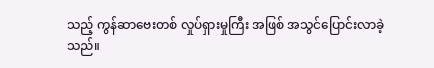သည့် ကွန်ဆာဗေးတစ် လှုပ်ရှားမှုကြီး အဖြစ် အသွင်ပြောင်းလာခဲ့သည်။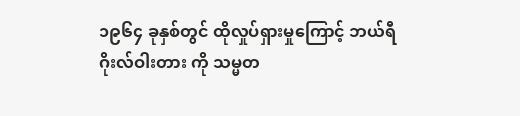၁၉၆၄ ခုနှစ်တွင် ထိုလှုပ်ရှားမှုကြောင့် ဘယ်ရီ ဂိုးလ်ဝါးတား ကို သမ္မတ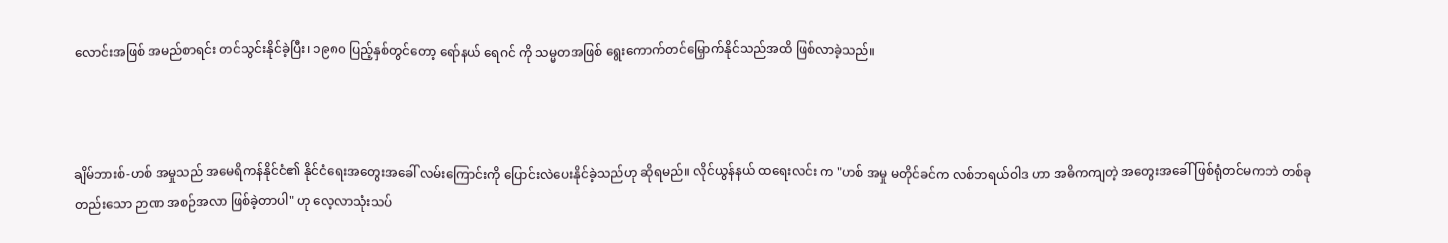လောင်းအဖြစ် အမည်စာရင်း တင်သွင်းနိုင်ခဲ့ပြီး၊ ၁၉၈၀ ပြည့်နှစ်တွင်တော့ ရော်နယ် ရေဂင် ကို သမ္မတအဖြစ် ရွေးကောက်တင်မြှောက်နိုင်သည်အထိ ဖြစ်လာခဲ့သည်။



ချိမ်ဘားစ်-ဟစ် အမှုသည် အမေရိကန်နိုင်ငံ၏ နိုင်ငံရေးအတွေးအခေါ် လမ်းကြောင်းကို ပြောင်းလဲပေးနိုင်ခဲ့သည်ဟု ဆိုရမည်။ လိုင်ယွန်နယ် ထရေးလင်း က "ဟစ် အမှု မတိုင်ခင်က လစ်ဘရယ်ဝါဒ ဟာ အဓိကကျတဲ့ အတွေးအခေါ်ဖြစ်ရုံတင်မကဘဲ တစ်ခုတည်းသော ဉာဏ အစဉ်အလာ ဖြစ်ခဲ့တာပါ" ဟု လေ့လာသုံးသပ်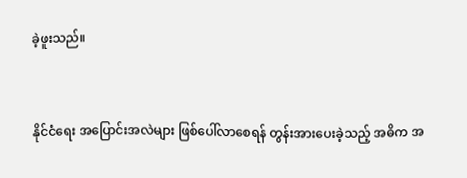ခဲ့ဖူးသည်။



နိုင်ငံရေး အပြောင်းအလဲများ ဖြစ်ပေါ်လာစေရန် တွန်းအားပေးခဲ့သည့် အဓိက အ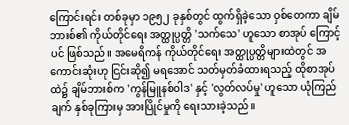ကြောင်းရင်း တစ်ခုမှာ ၁၉၅၂ ခုနှစ်တွင် ထွက်ရှိခဲ့သော ဝှစ်တေကာ ချိမ်ဘားစ်၏ ကိုယ်တိုင်ရေး အတ္ထုပ္ပတ္တိ 'သက်သေ' ဟူသော စာအုပ် ကြောင့် ပင် ဖြစ်သည်။ အမေရိကန် ကိုယ်တိုင်ရေး အတ္ထုပ္ပတ္တိများထဲတွင် အကောင်းဆုံးဟု ငြင်းဆို၍ မရအောင် သတ်မှတ်ခံထားရသည့် ထိုစာအုပ်ထဲ၌ ချိမ်ဘားစ်က 'ကွန်မြူနစ်ဝါဒ' နှင့် 'လွတ်လပ်မှု' ဟူသော ယုံကြည်ချက် နှစ်ခုကြားမှ အားပြိုင်မှုကို ရေးသားခဲ့သည်။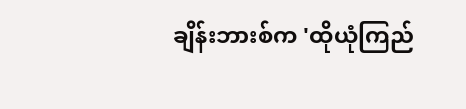ချိန်းဘားစ်က 'ထိုယုံကြည်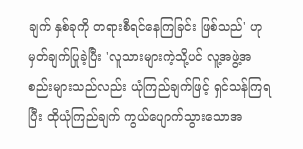ချက် နှစ်ခုကို တရားစီရင်နေကြခြင်း ဖြစ်သည်' ဟု မှတ်ချက်ပြုခဲ့ပြီး 'လူသားများကဲ့သို့ပင် လူ့အဖွဲ့အစည်းများသည်လည်း ယုံကြည်ချက်ဖြင့် ရှင်သန်ကြရပြီး ထိုယုံကြည်ချက် ကွယ်ပျောက်သွားသောအ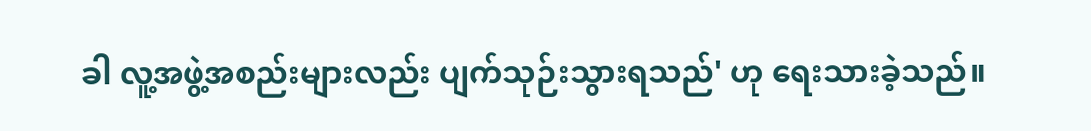ခါ လူ့အဖွဲ့အစည်းများလည်း ပျက်သုဉ်းသွားရသည်' ဟု ရေးသားခဲ့သည်။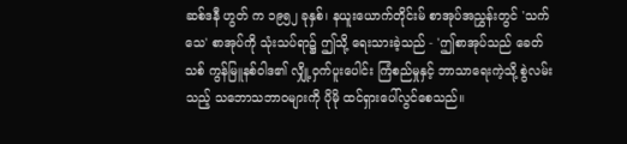ဆစ်ဒနီ ဟွတ် က ၁၉၅၂ ခုနှစ်၊ နယူးယောက်တိုင်းမ် စာအုပ်အညွှန်းတွင် 'သက်သေ' စာအုပ်ကို သုံးသပ်ရာ၌ ဤသို့ ရေးသားခဲ့သည် - 'ဤစာအုပ်သည် ခေတ်သစ် ကွန်မြူနစ်ဝါဒ၏ လျှို့ဝှက်ပူးပေါင်း ကြံစည်မှုနှင့် ဘာသာရေးကဲ့သို့ စွဲလမ်းသည့် သဘောသဘာဝများကို ပိုမို ထင်ရှားပေါ်လွင်စေသည်။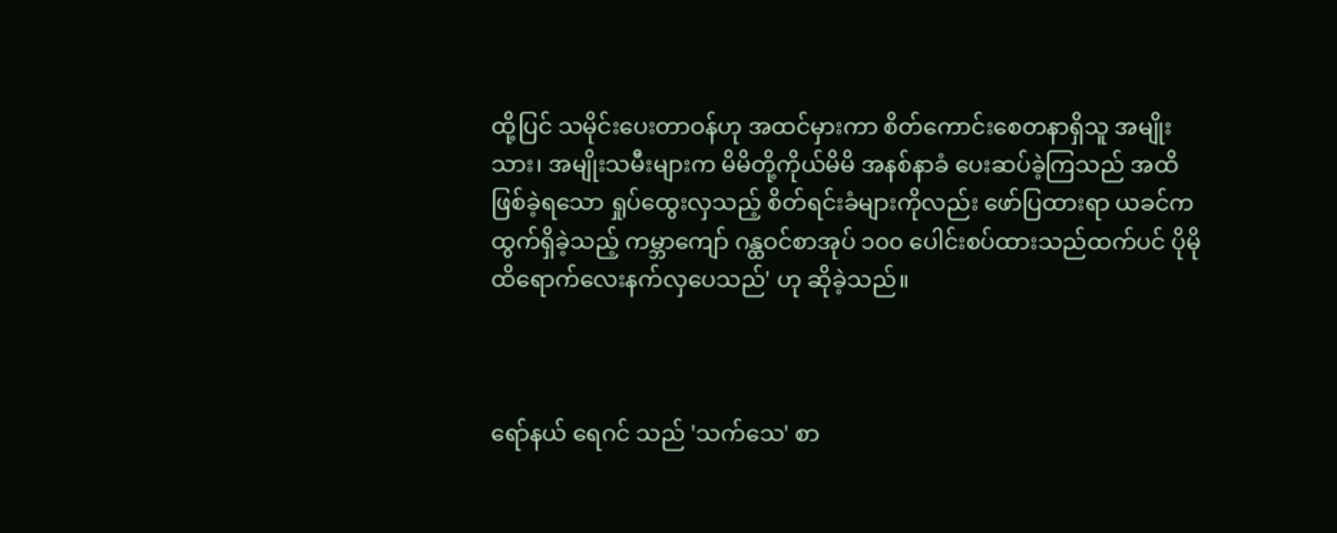ထို့ပြင် သမိုင်းပေးတာဝန်ဟု အထင်မှားကာ စိတ်ကောင်းစေတနာရှိသူ အမျိုးသား၊ အမျိုးသမီးများက မိမိတို့ကိုယ်မိမိ အနစ်နာခံ ပေးဆပ်ခဲ့ကြသည် အထိ ဖြစ်ခဲ့ရသော ရှုပ်ထွေးလှသည့် စိတ်ရင်းခံများကိုလည်း ဖော်ပြထားရာ ယခင်က ထွက်ရှိခဲ့သည့် ကမ္ဘာကျော် ဂန္ထဝင်စာအုပ် ၁၀၀ ပေါင်းစပ်ထားသည်ထက်ပင် ပိုမို ထိရောက်လေးနက်လှပေသည်' ဟု ဆိုခဲ့သည်။



ရော်နယ် ရေဂင် သည် 'သက်သေ' စာ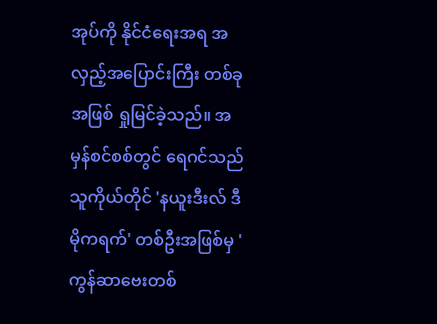အုပ်ကို နိုင်ငံရေးအရ အလှည့်အပြောင်းကြီး တစ်ခုအဖြစ် ရှုမြင်ခဲ့သည်။ အမှန်စင်စစ်တွင် ရေဂင်သည် သူကိုယ်တိုင် 'နယူးဒီးလ် ဒီမိုကရက်' တစ်ဦးအဖြစ်မှ 'ကွန်ဆာဗေးတစ်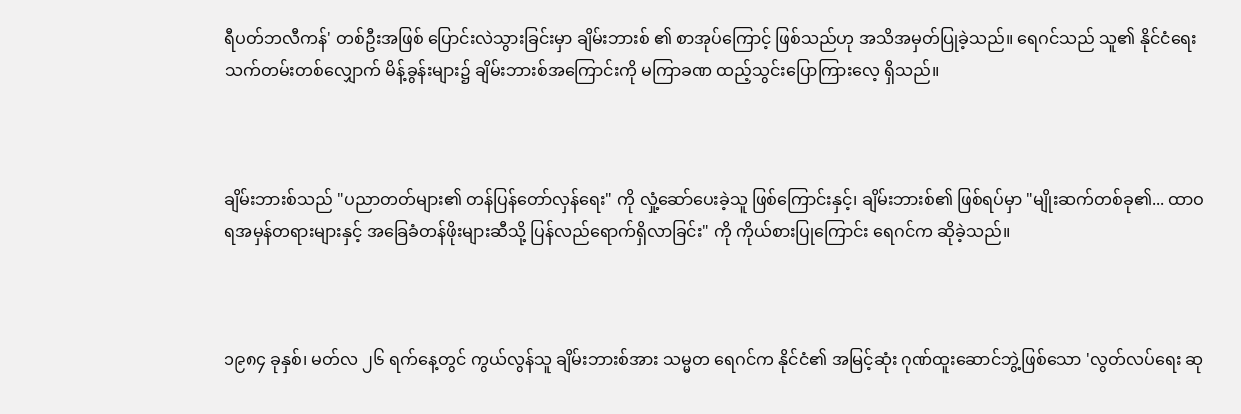ရီပတ်ဘလီကန်' တစ်ဦးအဖြစ် ပြောင်းလဲသွားခြင်းမှာ ချိမ်းဘားစ် ၏ စာအုပ်ကြောင့် ဖြစ်သည်ဟု အသိအမှတ်ပြုခဲ့သည်။ ရေဂင်သည် သူ၏ နိုင်ငံရေး သက်တမ်းတစ်လျှောက် မိန့်ခွန်းများ၌ ချိမ်းဘားစ်အကြောင်းကို မကြာခဏ ထည့်သွင်းပြောကြားလေ့ ရှိသည်။



ချိမ်းဘားစ်သည် "ပညာတတ်များ၏ တန်ပြန်တော်လှန်ရေး" ကို လှုံ့ဆော်ပေးခဲ့သူ ဖြစ်ကြောင်းနှင့်၊ ချိမ်းဘားစ်၏ ဖြစ်ရပ်မှာ "မျိုးဆက်တစ်ခု၏... ထာဝရအမှန်တရားများနှင့် အခြေခံတန်ဖိုးများဆီသို့ ပြန်လည်ရောက်ရှိလာခြင်း" ကို ကိုယ်စားပြုကြောင်း ရေဂင်က ဆိုခဲ့သည်။



၁၉၈၄ ခုနှစ်၊ မတ်လ ၂၆ ရက်နေ့တွင် ကွယ်လွန်သူ ချိမ်းဘားစ်အား သမ္မတ ရေဂင်က နိုင်ငံ၏ အမြင့်ဆုံး ဂုဏ်ထူးဆောင်ဘွဲ့ဖြစ်သော 'လွတ်လပ်ရေး ဆု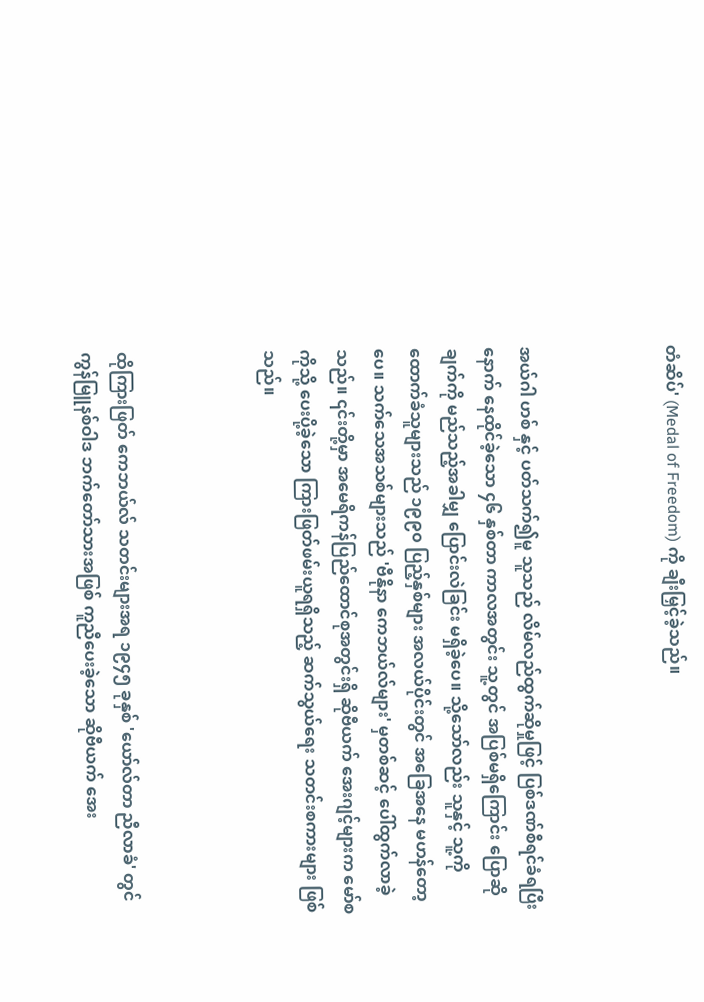တံဆိပ်' (Medal of Freedom) ကို ချီးမြှင့်ခဲ့သည်။



အယ်ဂါ ဟစ် နှင့် ပတ်သက်၍မူ သူသည် လိမ်လည်ထွက်ဆိုမှုဖြင့် ပြစ်ဒဏ်စီရင်ခံရပြီးနောက် နေထိုင်ခဲ့သော ၄၆ နှစ်တာ ကာလအတွင်း သူ့တွင် အပြစ်မရှိကြောင်း ပြောဆိုချက်ကို မည်သည့်အခါမျှ ပြောင်းလဲခြင်း မရှိခဲ့ပေ။ သို့သော်လည်း သူနှင့် သူ့ကို ထောက်ခံသူများသည် ၁၉၉၀ ပြည့်နှစ်များ အလယ်ပိုင်းတွင် အခြေအနေ မဟန်တော့ပေ။ သက်သေအသစ်များသည် 'ဗီနိုနာ ကေဘယ်လ်များ' မှတစ်ဆင့် ပေါ်ထွက်လာခဲ့သည်။ ၎င်းတို့မှာ အမေရိကန်ပြည်ထောင်စုအတွင်းရှိ ဆိုဗီယက် အေးဂျင့်များက မော်စကိုသို့ ပေးပို့ခဲ့သော ကြားဖြတ်ဖမ်းယူရရှိသည့် ဆက်သွယ်ရေး သတင်းစကားများ ဖြစ်သည်။



ထိုကြားဖြတ် ကေဘယ်လ် သတင်းများအရ ၁၉၄၅ ခုနှစ် 'ယော်လ်တာ ညီလာခံ' တွင် ကွန်မြူနစ်ဝါဒ ဘက်တော်သားအဖြစ် ကူညီပေးခဲ့သော ဆိုဗီယက် အေး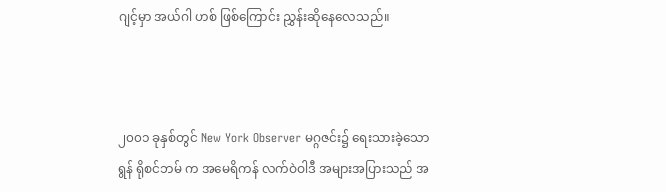ဂျင့်မှာ အယ်ဂါ ဟစ် ဖြစ်ကြောင်း ညွှန်းဆိုနေလေသည်။



၂၀၀၁ ခုနှစ်တွင် New York Observer မဂ္ဂဇင်း၌ ရေးသားခဲ့သော ရွန် ရိုစင်ဘမ် က အမေရိကန် လက်ဝဲဝါဒီ အများအပြားသည် အ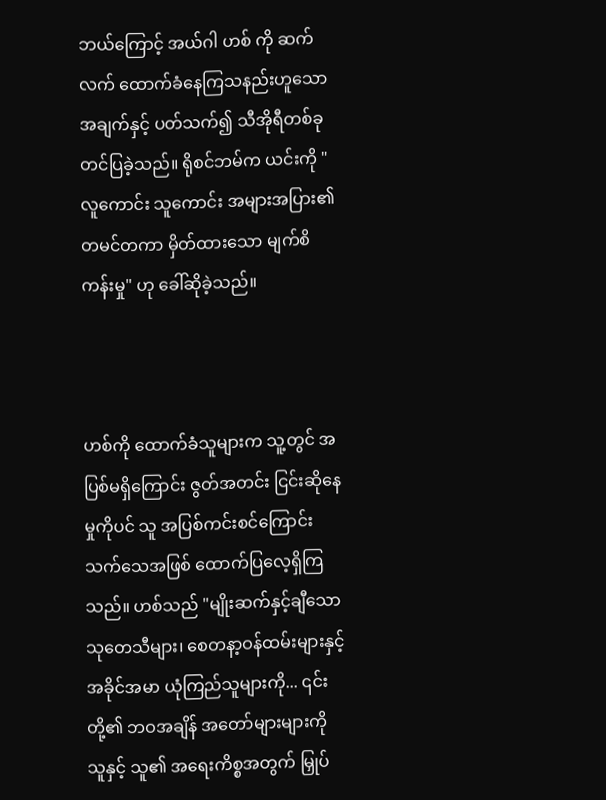ဘယ်ကြောင့် အယ်ဂါ ဟစ် ကို ဆက်လက် ထောက်ခံနေကြသနည်းဟူသော အချက်နှင့် ပတ်သက်၍ သီအိုရီတစ်ခု တင်ပြခဲ့သည်။ ရိုစင်ဘမ်က ယင်းကို "လူကောင်း သူကောင်း အများအပြား၏ တမင်တကာ မှိတ်ထားသော မျက်စိကန်းမှု" ဟု ခေါ်ဆိုခဲ့သည်။



ဟစ်ကို ထောက်ခံသူများက သူ့တွင် အပြစ်မရှိကြောင်း ဇွတ်အတင်း ငြင်းဆိုနေမှုကိုပင် သူ အပြစ်ကင်းစင်ကြောင်း သက်သေအဖြစ် ထောက်ပြလေ့ရှိကြသည်။ ဟစ်သည် "မျိုးဆက်နှင့်ချီသော သုတေသီများ၊ စေတနာ့ဝန်ထမ်းများနှင့် အခိုင်အမာ ယုံကြည်သူများကို... ၎င်းတို့၏ ဘဝအချိန် အတော်များများကို သူနှင့် သူ၏ အရေးကိစ္စအတွက် မြှုပ်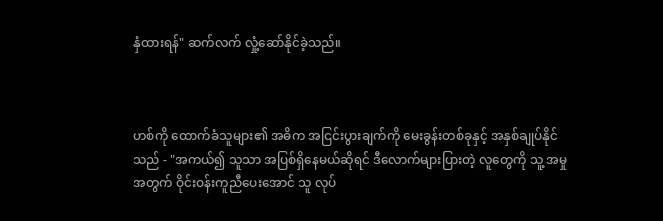နှံထားရန်" ဆက်လက် လှုံ့ဆော်နိုင်ခဲ့သည်။



ဟစ်ကို ထောက်ခံသူများ၏ အဓိက အငြင်းပွားချက်ကို မေးခွန်းတစ်ခုနှင့် အနှစ်ချုပ်နိုင်သည် - "အကယ်၍ သူသာ အပြစ်ရှိနေမယ်ဆိုရင် ဒီလောက်များပြားတဲ့ လူတွေကို သူ့ အမှုအတွက် ဝိုင်းဝန်းကူညီပေးအောင် သူ လုပ်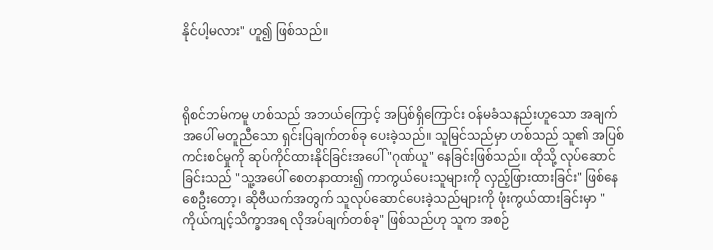နိုင်ပါ့မလား" ဟူ၍ ဖြစ်သည်။



ရိုစင်ဘမ်ကမူ ဟစ်သည် အဘယ်ကြောင့် အပြစ်ရှိကြောင်း ဝန်မခံသနည်းဟူသော အချက်အပေါ် မတူညီသော ရှင်းပြချက်တစ်ခု ပေးခဲ့သည်။ သူမြင်သည်မှာ ဟစ်သည် သူ၏ အပြစ်ကင်းစင်မှုကို ဆုပ်ကိုင်ထားနိုင်ခြင်းအပေါ် "ဂုဏ်ယူ" နေခြင်းဖြစ်သည်။ ထိုသို့ လုပ်ဆောင်ခြင်းသည် "သူ့အပေါ် စေတနာထား၍ ကာကွယ်ပေးသူများကို လှည့်ဖြားထားခြင်း" ဖြစ်နေစေဦးတော့၊ ဆိုဗီယက်အတွက် သူလုပ်ဆောင်ပေးခဲ့သည်များကို ဖုံးကွယ်ထားခြင်းမှာ "ကိုယ်ကျင့်သိက္ခာအရ လိုအပ်ချက်တစ်ခု" ဖြစ်သည်ဟု သူက အစဉ်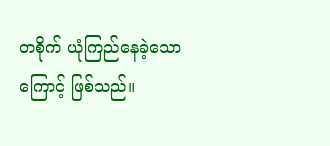တစိုက် ယုံကြည်နေခဲ့သောကြောင့် ဖြစ်သည်။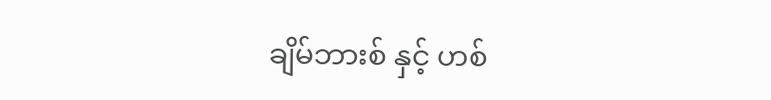ချိမ်ဘားစ် နှင့် ဟစ်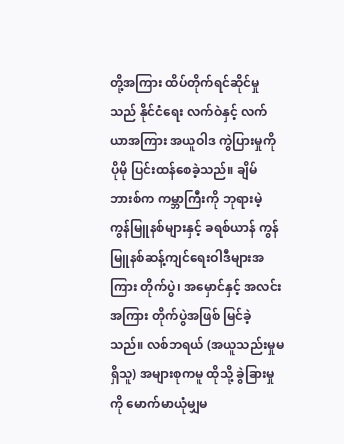တို့အကြား ထိပ်တိုက်ရင်ဆိုင်မှုသည် နိုင်ငံရေး လက်ဝဲနှင့် လက်ယာအကြား အယူဝါဒ ကွဲပြားမှုကို ပိုမို ပြင်းထန်စေခဲ့သည်။ ချိမ်ဘားစ်က ကမ္ဘာကြီးကို ဘုရားမဲ့ ကွန်မြူနစ်များနှင့် ခရစ်ယာန် ကွန်မြူနစ်ဆန့်ကျင်ရေးဝါဒီများအကြား တိုက်ပွဲ၊ အမှောင်နှင့် အလင်းအကြား တိုက်ပွဲအဖြစ် မြင်ခဲ့သည်။ လစ်ဘရယ် (အယူသည်းမှုမရှိသူ) အများစုကမူ ထိုသို့ ခွဲခြားမှုကို မောက်မာယုံမျှမ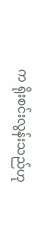က ရိုးစင်းလွန်းသည်ဟု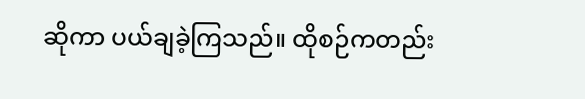ဆိုကာ ပယ်ချခဲ့ကြသည်။ ထိုစဉ်ကတည်း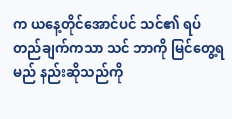က ယနေ့တိုင်အောင်ပင် သင်၏ ရပ်တည်ချက်ကသာ သင် ဘာကို မြင်တွေ့ရမည် နည်းဆိုသည်ကို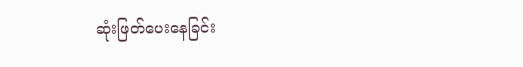ဆုံးဖြတ်ပေးနေခြင်း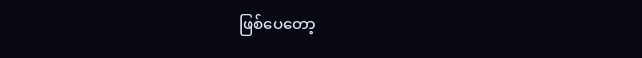ဖြစ်ပေတော့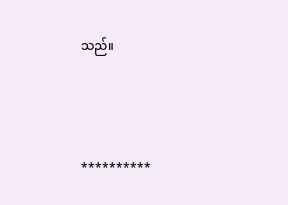သည်။



**********